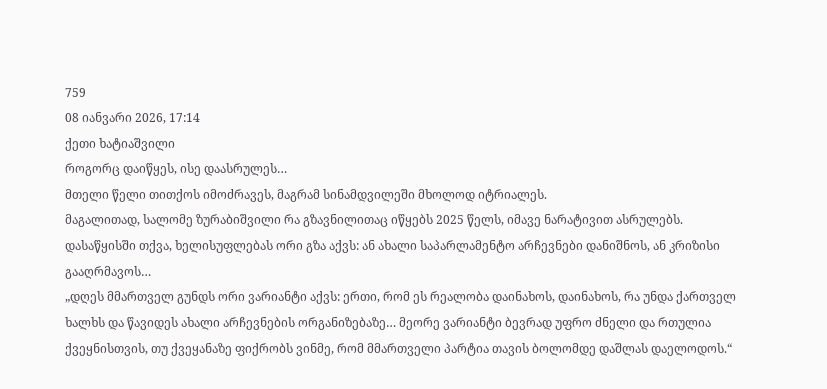759
08 იანვარი 2026, 17:14
ქეთი ხატიაშვილი
როგორც დაიწყეს, ისე დაასრულეს…
მთელი წელი თითქოს იმოძრავეს, მაგრამ სინამდვილეში მხოლოდ იტრიალეს.
მაგალითად, სალომე ზურაბიშვილი რა გზავნილითაც იწყებს 2025 წელს, იმავე ნარატივით ასრულებს.
დასაწყისში თქვა, ხელისუფლებას ორი გზა აქვს: ან ახალი საპარლამენტო არჩევნები დანიშნოს, ან კრიზისი გააღრმავოს…
„დღეს მმართველ გუნდს ორი ვარიანტი აქვს: ერთი, რომ ეს რეალობა დაინახოს, დაინახოს, რა უნდა ქართველ ხალხს და წავიდეს ახალი არჩევნების ორგანიზებაზე… მეორე ვარიანტი ბევრად უფრო ძნელი და რთულია ქვეყნისთვის, თუ ქვეყანაზე ფიქრობს ვინმე, რომ მმართველი პარტია თავის ბოლომდე დაშლას დაელოდოს.“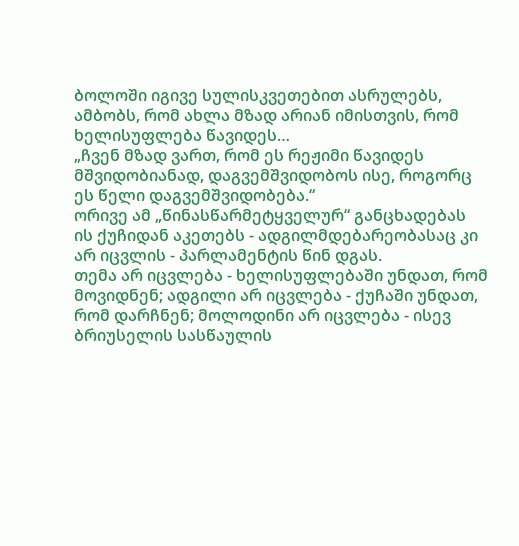ბოლოში იგივე სულისკვეთებით ასრულებს, ამბობს, რომ ახლა მზად არიან იმისთვის, რომ ხელისუფლება წავიდეს…
„ჩვენ მზად ვართ, რომ ეს რეჟიმი წავიდეს მშვიდობიანად, დაგვემშვიდობოს ისე, როგორც ეს წელი დაგვემშვიდობება.“
ორივე ამ „წინასწარმეტყველურ“ განცხადებას ის ქუჩიდან აკეთებს - ადგილმდებარეობასაც კი არ იცვლის - პარლამენტის წინ დგას.
თემა არ იცვლება - ხელისუფლებაში უნდათ, რომ მოვიდნენ; ადგილი არ იცვლება - ქუჩაში უნდათ, რომ დარჩნენ; მოლოდინი არ იცვლება - ისევ ბრიუსელის სასწაულის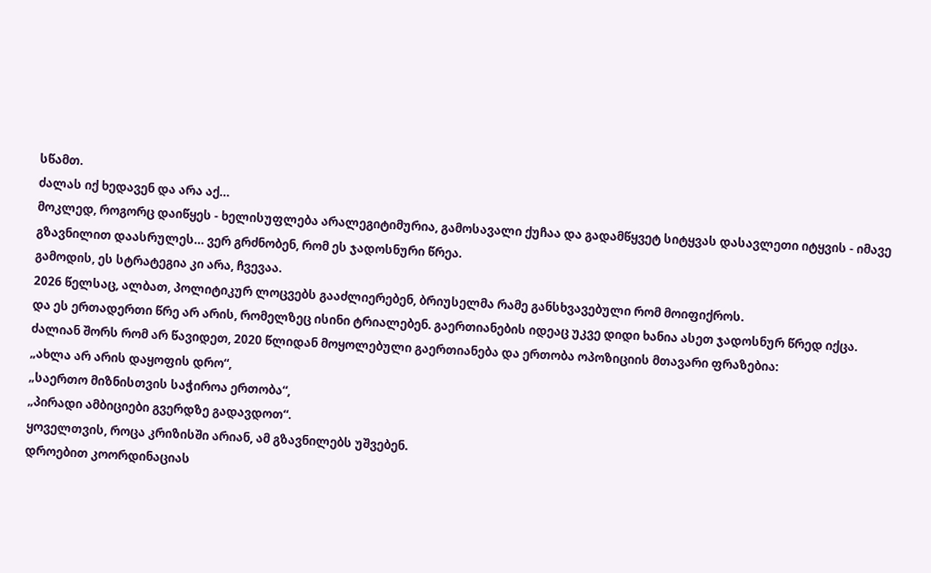სწამთ.
ძალას იქ ხედავენ და არა აქ…
მოკლედ, როგორც დაიწყეს - ხელისუფლება არალეგიტიმურია, გამოსავალი ქუჩაა და გადამწყვეტ სიტყვას დასავლეთი იტყვის - იმავე გზავნილით დაასრულეს… ვერ გრძნობენ, რომ ეს ჯადოსნური წრეა.
გამოდის, ეს სტრატეგია კი არა, ჩვევაა.
2026 წელსაც, ალბათ, პოლიტიკურ ლოცვებს გააძლიერებენ, ბრიუსელმა რამე განსხვავებული რომ მოიფიქროს.
და ეს ერთადერთი წრე არ არის, რომელზეც ისინი ტრიალებენ. გაერთიანების იდეაც უკვე დიდი ხანია ასეთ ჯადოსნურ წრედ იქცა.
ძალიან შორს რომ არ წავიდეთ, 2020 წლიდან მოყოლებული გაერთიანება და ერთობა ოპოზიციის მთავარი ფრაზებია:
„ახლა არ არის დაყოფის დრო“,
„საერთო მიზნისთვის საჭიროა ერთობა“,
„პირადი ამბიციები გვერდზე გადავდოთ“.
ყოველთვის, როცა კრიზისში არიან, ამ გზავნილებს უშვებენ.
დროებით კოორდინაციას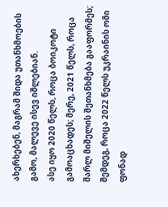ახერხებენ, მაგრამ შიდა უთანხმოების გამო, მალევე ისევ იშლებიან.
ასე იყო 2020 წელს, როცა ბოიკოტი გამოაცხადეს; მერე, 2021 წელს, როცა შარლ მიშელის შეთანხმება გააფორმეს; შემდეგ, როცა 2022 წელს უკრაინის ომი ფონად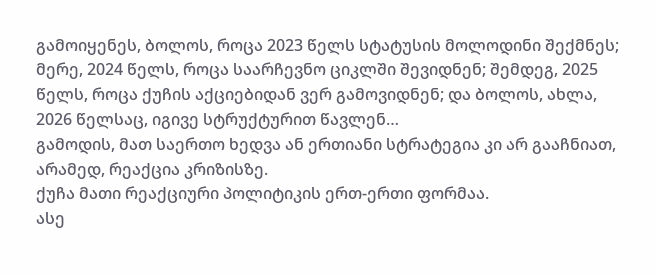გამოიყენეს, ბოლოს, როცა 2023 წელს სტატუსის მოლოდინი შექმნეს; მერე, 2024 წელს, როცა საარჩევნო ციკლში შევიდნენ; შემდეგ, 2025 წელს, როცა ქუჩის აქციებიდან ვერ გამოვიდნენ; და ბოლოს, ახლა, 2026 წელსაც, იგივე სტრუქტურით წავლენ…
გამოდის, მათ საერთო ხედვა ან ერთიანი სტრატეგია კი არ გააჩნიათ, არამედ, რეაქცია კრიზისზე.
ქუჩა მათი რეაქციური პოლიტიკის ერთ-ერთი ფორმაა.
ასე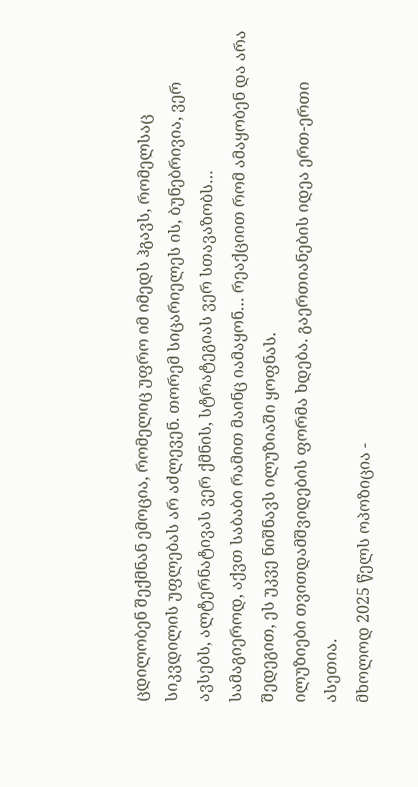ცდილობენ შექმნან ემოცია, რომელიც უფრო იმ იმედს ჰგავს, რომელსაც სიკვდილის უფლებას არ აძლევენ. თორემ სიცარიელეს ის, ბუნებრივია, ვერ ავსებს, ალტერნატივას ვერ ქმნის, სტრატეგიას ვერ სთავაზობს…
სამაგიეროდ, აქვთ საბაბი რამით მაინც იამაყონ… რეაქციით რომ ამაყობენ და არა შედეგით, ეს უკვე ნიშნავს ილუზიაში ყოფნას.
ილუზიები თვითდამშვიდების ფორმა ხდება. გაერთიანების იდეა ერთ-ერთი ასეთია.
მხოლოდ 2025 წელს ოპოზიცია -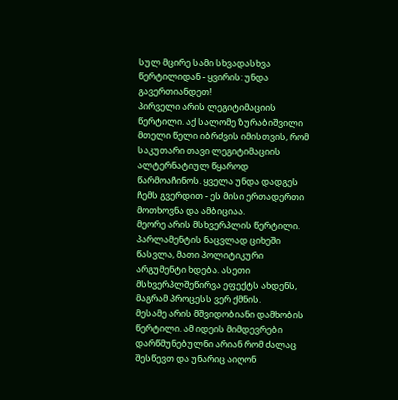სულ მცირე სამი სხვადასხვა წერტილიდან - ყვირის: უნდა გავერთიანდეთ!
პირველი არის ლეგიტიმაციის წერტილი. აქ სალომე ზურაბიშვილი მთელი წელი იბრძვის იმისთვის, რომ საკუთარი თავი ლეგიტიმაციის ალტერნატიულ წყაროდ წარმოაჩინოს. ყველა უნდა დადგეს ჩემს გვერდით - ეს მისი ერთადერთი მოთხოვნა და ამბიციაა.
მეორე არის მსხვერპლის წერტილი. პარლამენტის ნაცვლად ციხეში წასვლა, მათი პოლიტიკური არგუმენტი ხდება. ასეთი მსხვერპლშეწირვა ეფექტს ახდენს, მაგრამ პროცესს ვერ ქმნის.
მესამე არის მშვიდობიანი დამხობის წერტილი. ამ იდეის მიმდევრები დარწმუნებულნი არიან რომ ძალაც შესწევთ და უნარიც აიღონ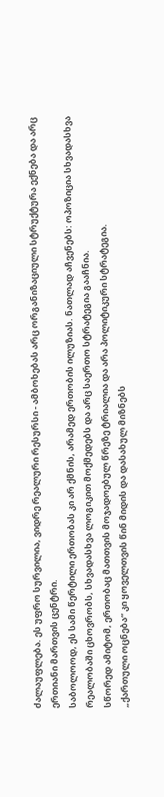ძალაუფლება. ეს უფრო სურვილია, ვიდრე რეალური რესურსი - ამბოხებას არც ორგანიზაციული სტრუქტურა ექნება და არც ერთიანი მართვის ცენტრი.
საბოლოოდ, ეს სამი წერტილი ერთობას კი არ ქმნის, არამედ ერთობის ილუზიას. ნათლად აჩვენებს: ოპოზიცია სხვადასხვა რეალობაში ცხოვრობს, სხვადასხვა ლოგიკით მოქმედებს და არც საერთო სტრატეგია გააჩნია.
სწორედ ამიტომ, ერთობაც მათთვის მოჯადოებულ წრეზე ტრიალია და არა პოლიტიკური სტრატეგია.
„ქართული ოცნება“ კი ყოველთვის წინ მიდის და დასახულ მიზნებს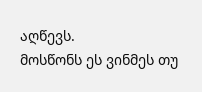აღწევს.
მოსწონს ეს ვინმეს თუ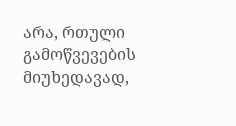არა, რთული გამოწვევების მიუხედავად,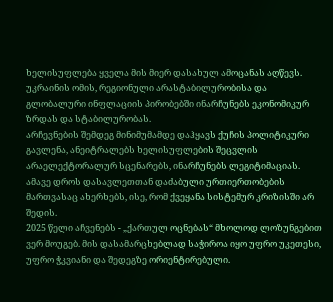ხელისუფლება ყველა მის მიერ დასახულ ამოცანას აღწევს.
უკრაინის ომის, რეგიონული არასტაბილურობისა და გლობალური ინფლაციის პირობებში ინარჩუნებს ეკონომიკურ ზრდას და სტაბილურობას.
არჩევნების შემდეგ მინიმუმამდე დაჰყავს ქუჩის პოლიტიკური გავლენა, ანეიტრალებს ხელისუფლების შეცვლის არაელექტორალურ სცენარებს, ინარჩუნებს ლეგიტიმაციას.
ამავე დროს დასავლეთთან დაძაბული ურთიერთობების მართვასაც ახერხებს, ისე, რომ ქვეყანა სისტემურ კრიზისში არ შედის.
2025 წელი აჩვენებს - „ქართულ ოცნებას“ მხოლოდ ლოზუნგებით ვერ მოუგებ. მის დასამარცხებლად საჭიროა იყო უფრო უკეთესი, უფრო ჭკვიანი და შედეგზე ორიენტირებული.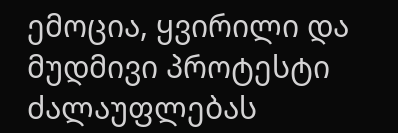ემოცია, ყვირილი და მუდმივი პროტესტი ძალაუფლებას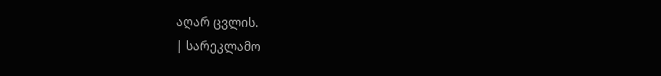აღარ ცვლის.
| სარეკლამო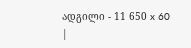ადგილი - 11 650 x 60 |